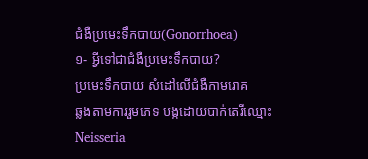ជំងឺប្រមេះទឹកបាយ(Gonorrhoea)
១- អ្វីទៅជាជំងឺប្រមេះទឹកបាយ?
ប្រមេះទឹកបាយ សំដៅលើជំងឺកាមរោគ
ឆ្លងតាមការរួមភេទ បង្កដោយបាក់តេរីឈ្មោះ Neisseria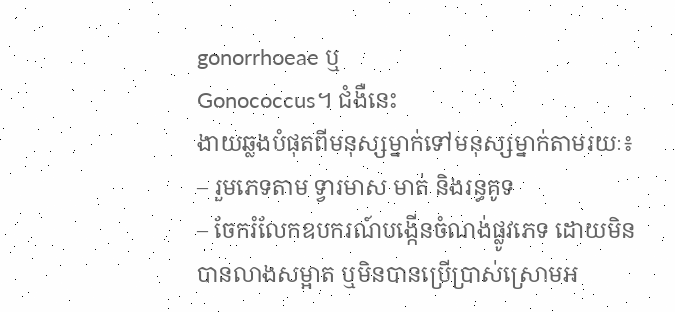gonorrhoeae ឬ
Gonococcus។ ជំងឺនេះ
ងាយឆ្លងបំផុតពីមនុស្សម្នាក់ទៅមនុស្សម្នាក់តាមរយៈ៖
– រួមភេទតាម ទ្វារមាស មាត់ និងរន្ធគូទ
– ចែករំលែកឧបករណ៍បង្កើនចំណង់ផ្លូវភេទ ដោយមិនបានលាងសម្អាត ឬមិនបានប្រើប្រាស់ស្រោមអ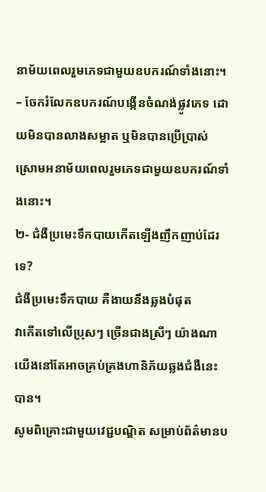នាម័យពេលរួមភេទជាមួយឧបករណ៍ទាំងនោះ។
– ចែករំលែកឧបករណ៍បង្កើនចំណង់ផ្លូវភេទ ដោយមិនបានលាងសម្អាត ឬមិនបានប្រើប្រាស់ស្រោមអនាម័យពេលរួមភេទជាមួយឧបករណ៍ទាំងនោះ។
២- ជំងឺប្រមេះទឹកបាយកើតឡើងញឹកញាប់ដែរទេ?
ជំងឺប្រមេះទឹកបាយ គឺងាយនឹងឆ្លងបំផុត
វាកើតទៅលើប្រុសៗ ច្រើនជាងស្រីៗ យ៉ាងណា
យើងនៅតែអាចគ្រប់គ្រងហានិភ័យឆ្លងជំងឺនេះបាន។
សូមពិគ្រោះជាមួយវេជ្ជបណ្ឌិត សម្រាប់ព័ត៌មានប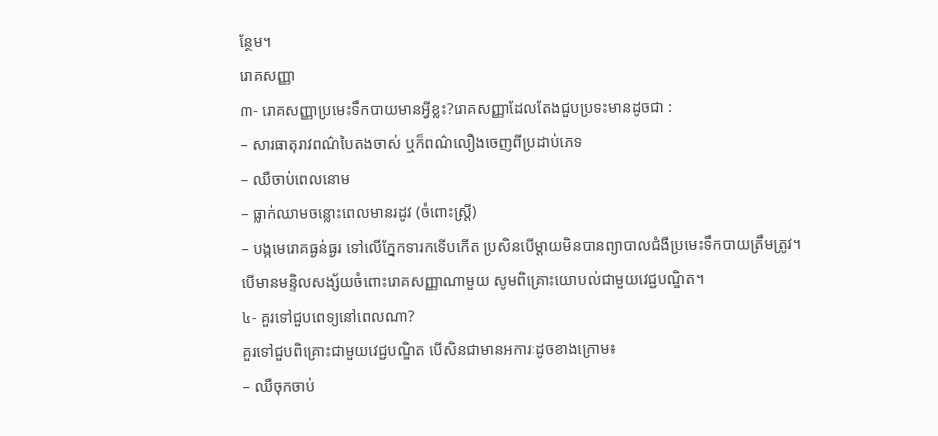ន្ថែម។
រោគសញ្ញា
៣- រោគសញ្ញាប្រមេះទឹកបាយមានអ្វីខ្លះ?រោគសញ្ញាដែលតែងជួបប្រទះមានដូចជា :
– សារធាតុរាវពណ៌បៃតងចាស់ ឬក៏ពណ៌លឿងចេញពីប្រដាប់ភេទ
– ឈឺចាប់ពេលនោម
– ធ្លាក់ឈាមចន្លោះពេលមានរដូវ (ចំពោះស្រ្ដី)
– បង្កមេរោគធ្ងន់ធ្ងរ ទៅលើភ្នែកទារកទើបកើត ប្រសិនបើម្ដាយមិនបានព្យាបាលជំងឺប្រមេះទឹកបាយត្រឹមត្រូវ។
បើមានមន្ទិលសង្ស័យចំពោះរោគសញ្ញាណាមួយ សូមពិគ្រោះយោបល់ជាមួយវេជ្ជបណ្ឌិត។
៤- គួរទៅជួបពេទ្យនៅពេលណា?
គួរទៅជួបពិគ្រោះជាមួយវេជ្ជបណ្ឌិត បើសិនជាមានអការៈដូចខាងក្រោម៖
– ឈឺចុកចាប់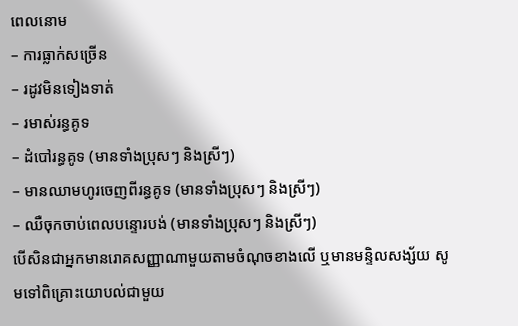ពេលនោម
– ការធ្លាក់សច្រើន
– រដូវមិនទៀងទាត់
– រមាស់រន្ធគូទ
– ដំបៅរន្ធគូទ (មានទាំងប្រុសៗ និងស្រីៗ)
– មានឈាមហូរចេញពីរន្ធគូទ (មានទាំងប្រុសៗ និងស្រីៗ)
– ឈឺចុកចាប់ពេលបន្ទោរបង់ (មានទាំងប្រុសៗ និងស្រីៗ)
បើសិនជាអ្នកមានរោគសញ្ញាណាមួយតាមចំណុចខាងលើ ឬមានមន្ទិលសង្ស័យ សូមទៅពិគ្រោះយោបល់ជាមួយ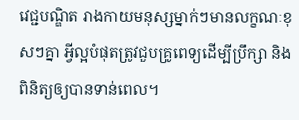វេជ្ជបណ្ឌិត រាងកាយមនុស្សម្នាក់ៗមានលក្ខណៈខុសៗគ្នា អ្វីល្អបំផុតត្រូវជួបគ្រូពេទ្យដើម្បីប្រឹក្សា និងពិនិត្យឲ្យបានទាន់ពេល។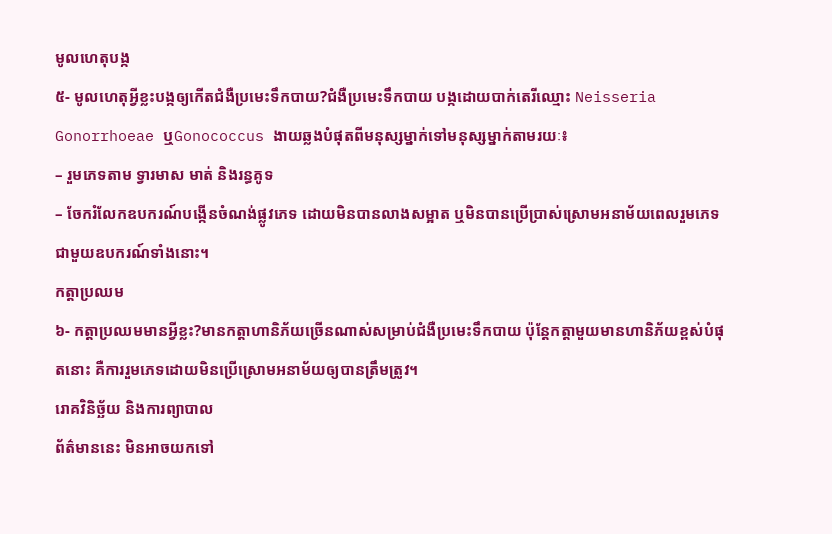មូលហេតុបង្ក
៥- មូលហេតុអ្វីខ្លះបង្កឲ្យកើតជំងឺប្រមេះទឹកបាយ?ជំងឺប្រមេះទឹកបាយ បង្កដោយបាក់តេរីឈ្មោះ Neisseria Gonorrhoeae ឬGonococcus ងាយឆ្លងបំផុតពីមនុស្សម្នាក់ទៅមនុស្សម្នាក់តាមរយៈ៖
– រួមភេទតាម ទ្វារមាស មាត់ និងរន្ធគូទ
– ចែករំលែកឧបករណ៍បង្កើនចំណង់ផ្លូវភេទ ដោយមិនបានលាងសម្អាត ឬមិនបានប្រើប្រាស់ស្រោមអនាម័យពេលរួមភេទជាមួយឧបករណ៍ទាំងនោះ។
កត្តាប្រឈម
៦- កត្តាប្រឈមមានអ្វីខ្លះ?មានកត្តាហានិភ័យច្រើនណាស់សម្រាប់ជំងឺប្រមេះទឹកបាយ ប៉ុន្តែកត្តាមួយមានហានិភ័យខ្ពស់បំផុតនោះ គឺការរួមភេទដោយមិនប្រើស្រោមអនាម័យឲ្យបានត្រឹមត្រូវ។
រោគវិនិច្ឆ័យ និងការព្យាបាល
ព័ត៌មាននេះ មិនអាចយកទៅ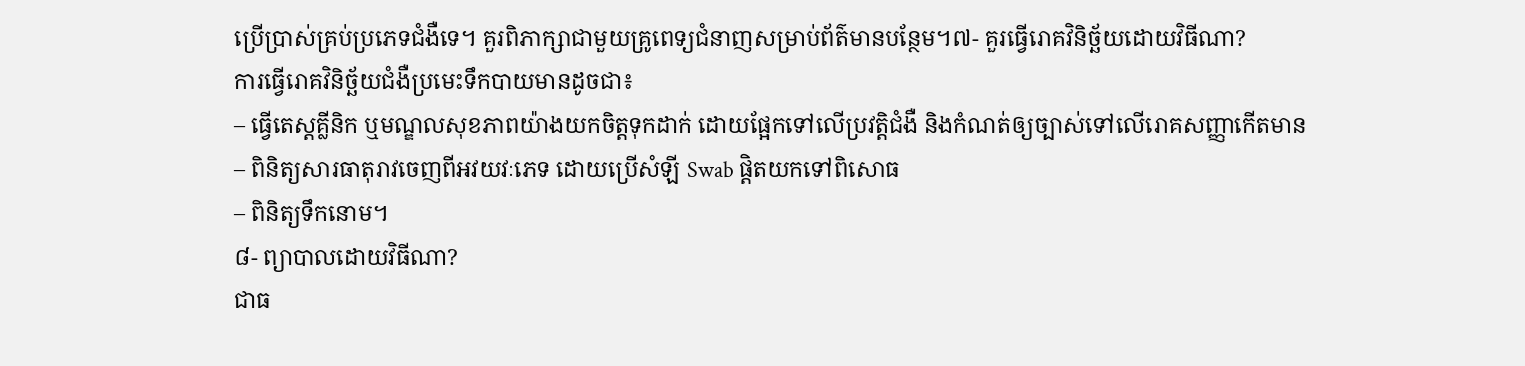ប្រើប្រាស់គ្រប់ប្រភេទជំងឺទេ។ គួរពិភាក្សាជាមួយគ្រូពេទ្យជំនាញសម្រាប់ព័ត៌មានបន្ថែម។៧- គួរធ្វើរោគវិនិច្ឆ័យដោយវិធីណា?
ការធ្វើរោគវិនិច្ឆ័យជំងឺប្រមេះទឹកបាយមានដូចជា៖
– ធ្វើតេស្តគ្លីនិក ឬមណ្ឌលសុខភាពយ៉ាងយកចិត្តទុកដាក់ ដោយផ្អែកទៅលើប្រវត្តិជំងឺ និងកំណត់ឲ្យច្បាស់ទៅលើរោគសញ្ញាកើតមាន
– ពិនិត្យសារធាតុរាវចេញពីអវយវៈភេទ ដោយប្រើសំឡី Swab ផ្ដិតយកទៅពិសោធ
– ពិនិត្យទឹកនោម។
៨- ព្យាបាលដោយវិធីណា?
ជាធ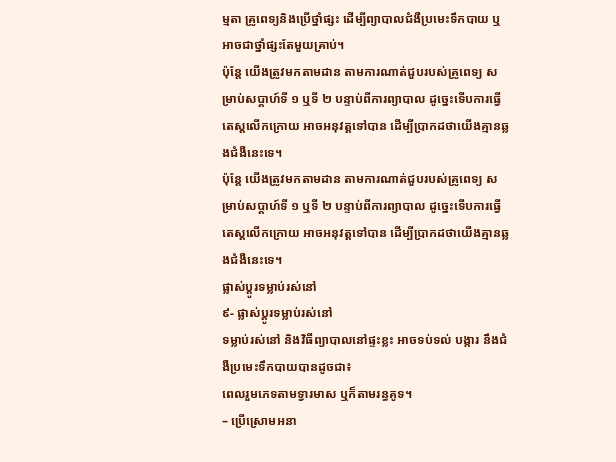ម្មតា គ្រូពេទ្យនិងប្រើថ្នាំផ្សះ ដើម្បីព្យាបាលជំងឺប្រមេះទឹកបាយ ឬអាចជាថ្នាំផ្សះតែមួយគ្រាប់។
ប៉ុន្តែ យើងត្រូវមកតាមដាន តាមការណាត់ជួបរបស់គ្រូពេទ្យ សម្រាប់សប្ដាហ៍ទី ១ ឬទី ២ បន្ទាប់ពីការព្យាបាល ដូច្នេះទើបការធ្វើតេស្តលើកក្រោយ អាចអនុវត្តទៅបាន ដើម្បីប្រាកដថាយើងគ្មានឆ្លងជំងឺនេះទេ។
ប៉ុន្តែ យើងត្រូវមកតាមដាន តាមការណាត់ជួបរបស់គ្រូពេទ្យ សម្រាប់សប្ដាហ៍ទី ១ ឬទី ២ បន្ទាប់ពីការព្យាបាល ដូច្នេះទើបការធ្វើតេស្តលើកក្រោយ អាចអនុវត្តទៅបាន ដើម្បីប្រាកដថាយើងគ្មានឆ្លងជំងឺនេះទេ។
ផ្លាស់ប្តូរទម្លាប់រស់នៅ
៩- ផ្លាស់ប្តូរទម្លាប់រស់នៅ
ទម្លាប់រស់នៅ និងវិធីព្យាបាលនៅផ្ទះខ្លះ អាចទប់ទល់ បង្ការ នឹងជំងឺប្រមេះទឹកបាយបានដូចជា៖
ពេលរួមភេទតាមទ្វារមាស ឬក៏តាមរន្ធគូទ។
– ប្រើស្រោមអនា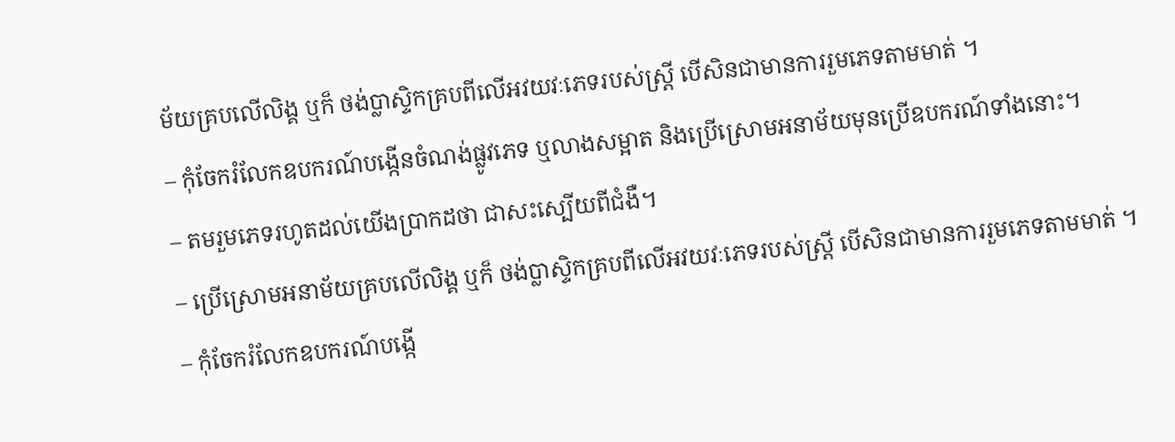ម័យគ្របលើលិង្គ ឬក៏ ថង់ប្លាស្ទិកគ្របពីលើអវយវៈភេទរបស់ស្រ្ដី បើសិនជាមានការរួមភេទតាមមាត់ ។
– កុំចែករំលែកឧបករណ៍បង្កើនចំណង់ផ្លូវភេទ ឬលាងសម្អាត និងប្រើស្រោមអនាម័យមុនប្រើឧបករណ៍ទាំងនោះ។
– តមរួមភេទរហូតដល់យើងប្រាកដថា ជាសះស្បើយពីជំងឺ។
– ប្រើស្រោមអនាម័យគ្របលើលិង្គ ឬក៏ ថង់ប្លាស្ទិកគ្របពីលើអវយវៈភេទរបស់ស្រ្ដី បើសិនជាមានការរួមភេទតាមមាត់ ។
– កុំចែករំលែកឧបករណ៍បង្កើ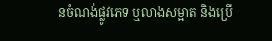នចំណង់ផ្លូវភេទ ឬលាងសម្អាត និងប្រើ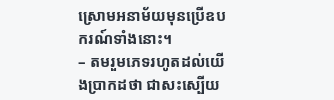ស្រោមអនាម័យមុនប្រើឧបករណ៍ទាំងនោះ។
– តមរួមភេទរហូតដល់យើងប្រាកដថា ជាសះស្បើយ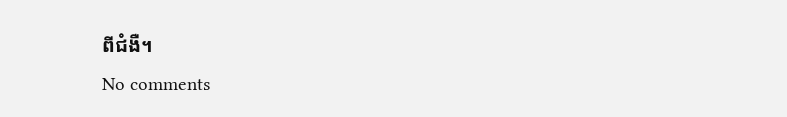ពីជំងឺ។
No comments